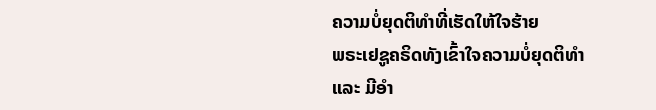ຄວາມບໍ່ຍຸດຕິທຳທີ່ເຮັດໃຫ້ໃຈຮ້າຍ
ພຣະເຢຊູຄຣິດທັງເຂົ້າໃຈຄວາມບໍ່ຍຸດຕິທຳ ແລະ ມີອຳ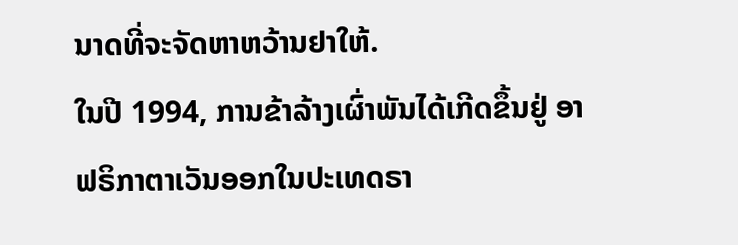ນາດທີ່ຈະຈັດຫາຫວ້ານຢາໃຫ້.
ໃນປີ 1994, ການຂ້າລ້າງເຜົ່າພັນໄດ້ເກີດຂຶ້ນຢູ່ ອາຟຣິກາຕາເວັນອອກໃນປະເທດຣາ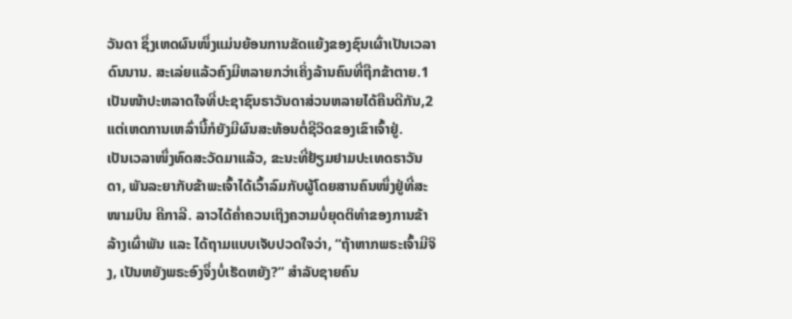ວັນດາ ຊຶ່ງເຫດຜົນໜຶ່ງແມ່ນຍ້ອນການຂັດແຍ້ງຂອງຊົນເຜົ່າເປັນເວລາດົນນານ. ສະເລ່ຍແລ້ວຄົງມີຫລາຍກວ່າເຄິ່ງລ້ານຄົນທີ່ຖືກຂ້າຕາຍ.1 ເປັນໜ້າປະຫລາດໃຈທີ່ປະຊາຊົນຣາວັນດາສ່ວນຫລາຍໄດ້ຄືນດີກັນ,2 ແຕ່ເຫດການເຫລົ່ານີ້ກໍຍັງມີຜົນສະທ້ອນຕໍ່ຊີວິດຂອງເຂົາເຈົ້າຢູ່.
ເປັນເວລາໜຶ່ງທົດສະວັດມາແລ້ວ, ຂະນະທີ່ຢ້ຽມຢາມປະເທດຣາວັນດາ, ພັນລະຍາກັບຂ້າພະເຈົ້າໄດ້ເວົ້າລົມກັບຜູ້ໂດຍສານຄົນໜຶ່ງຢູ່ທີ່ສະໜາມບິນ ຄີກາລີ. ລາວໄດ້ຄ່ຳຄວນເຖິງຄວາມບໍ່ຍຸດຕິທຳຂອງການຂ້າລ້າງເຜົ່າພັນ ແລະ ໄດ້ຖາມແບບເຈັບປວດໃຈວ່າ, “ຖ້າຫາກພຣະເຈົ້າມີຈິງ, ເປັນຫຍັງພຣະອົງຈຶ່ງບໍ່ເຮັດຫຍັງ?” ສຳລັບຊາຍຄົນ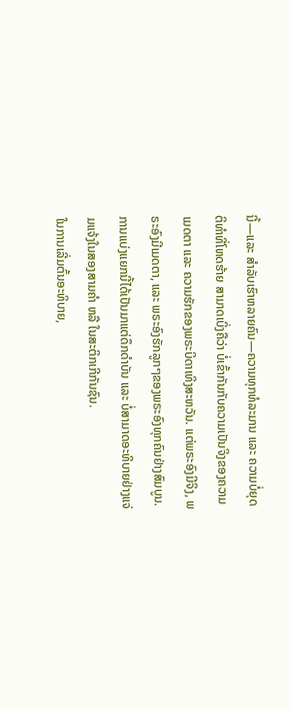ນີ້—ແລະ ສຳລັບເຮົາຫລາຍຄົນ—ຄວາມທຸກທໍລະມານ ແລະ ຄວາມບໍ່ຍຸດຕິທຳທີ່ໂຫດຮ້າຍ ສາມາດເບິ່ງຄືວ່າ ບໍ່ເຂົ້າກັນກັບຄວາມເປັນຈິງຂອງຄວາມເມດຕາ ແລະ ຄວາມຮັກຂອງພຣະບິດາເທິງສະຫວັນ. ແຕ່ພຣະອົງມີຈິງ, ພຣະອົງມີເມດຕາ, ແລະ ພຣະອົງຮັກລູກໆຂອງພຣະອົງທຸກຄົນຢ່າງສົມບູນ. ການແບ່ງແຍກນີ້ໄດ້ເປັນມາແຕ່ດຶກດຳບັນ ແລະ ບໍ່ສາມາດອະທິບາຍຢ່າງແຈ່ມແຈ້ງໃນສອງສາມຄຳ ຫລື ໃນສະຕິກເກີກັນຊົນ.
ໃນການເລີ່ມຕົ້ນອະທິບາຍ,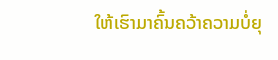ໃຫ້ເຮົາມາຄົ້ນຄວ້າຄວາມບໍ່ຍຸ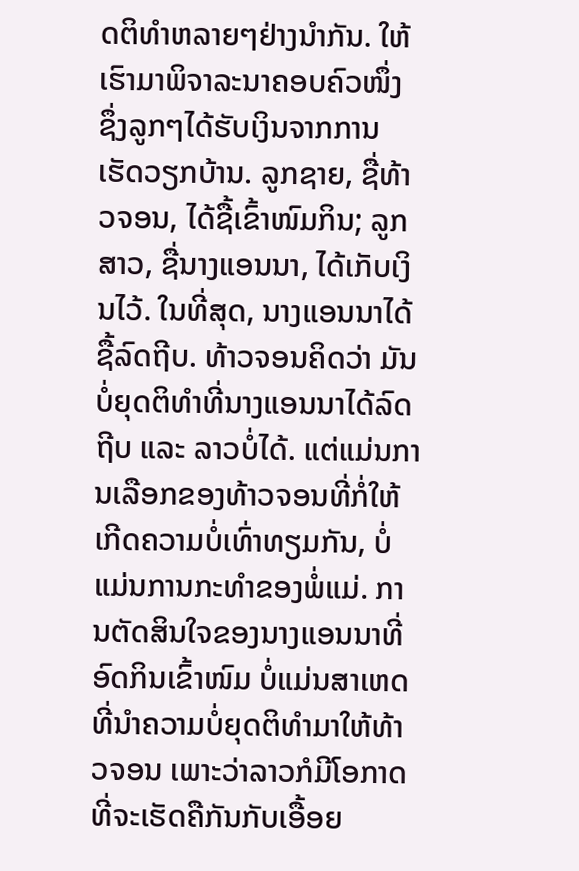ດຕິທຳຫລາຍໆຢ່າງນຳກັນ. ໃຫ້ເຮົາມາພິຈາລະນາຄອບຄົວໜຶ່ງ ຊຶ່ງລູກໆໄດ້ຮັບເງິນຈາກການເຮັດວຽກບ້ານ. ລູກຊາຍ, ຊື່ທ້າວຈອນ, ໄດ້ຊື້ເຂົ້າໜົມກິນ; ລູກສາວ, ຊື່ນາງແອນນາ, ໄດ້ເກັບເງິນໄວ້. ໃນທີ່ສຸດ, ນາງແອນນາໄດ້ຊື້ລົດຖີບ. ທ້າວຈອນຄິດວ່າ ມັນບໍ່ຍຸດຕິທຳທີ່ນາງແອນນາໄດ້ລົດຖີບ ແລະ ລາວບໍ່ໄດ້. ແຕ່ແມ່ນການເລືອກຂອງທ້າວຈອນທີ່ກໍ່ໃຫ້ເກີດຄວາມບໍ່ເທົ່າທຽມກັນ, ບໍ່ແມ່ນການກະທຳຂອງພໍ່ແມ່. ການຕັດສິນໃຈຂອງນາງແອນນາທີ່ອົດກິນເຂົ້າໜົມ ບໍ່ແມ່ນສາເຫດທີ່ນຳຄວາມບໍ່ຍຸດຕິທຳມາໃຫ້ທ້າວຈອນ ເພາະວ່າລາວກໍມີໂອກາດທີ່ຈະເຮັດຄືກັນກັບເອື້ອຍ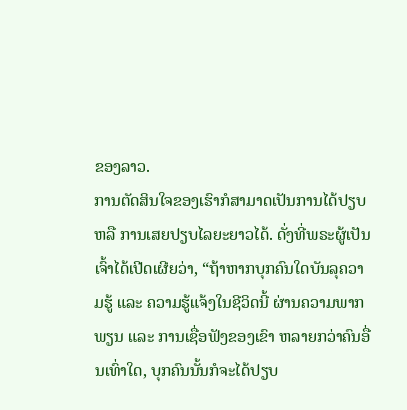ຂອງລາວ.
ການຕັດສິນໃຈຂອງເຮົາກໍສາມາດເປັນການໄດ້ປຽບ ຫລື ການເສຍປຽບໄລຍະຍາວໄດ້. ດັ່ງທີ່ພຣະຜູ້ເປັນເຈົ້າໄດ້ເປີດເຜີຍວ່າ, “ຖ້າຫາກບຸກຄົນໃດບັນລຸຄວາມຮູ້ ແລະ ຄວາມຮູ້ແຈ້ງໃນຊີວິດນີ້ ຜ່ານຄວາມພາກພຽນ ແລະ ການເຊື່ອຟັງຂອງເຂົາ ຫລາຍກວ່າຄົນອື່ນເທົ່າໃດ, ບຸກຄົນນັ້ນກໍຈະໄດ້ປຽບ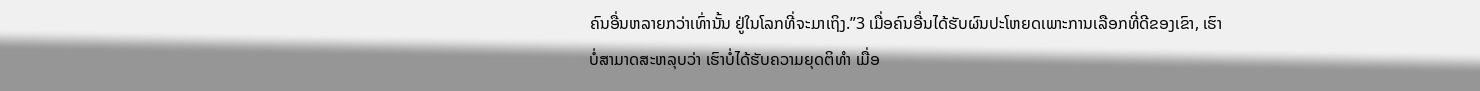ຄົນອື່ນຫລາຍກວ່າເທົ່ານັ້ນ ຢູ່ໃນໂລກທີ່ຈະມາເຖິງ.”3 ເມື່ອຄົນອື່ນໄດ້ຮັບຜົນປະໂຫຍດເພາະການເລືອກທີ່ດີຂອງເຂົາ, ເຮົາບໍ່ສາມາດສະຫລຸບວ່າ ເຮົາບໍ່ໄດ້ຮັບຄວາມຍຸດຕິທຳ ເມື່ອ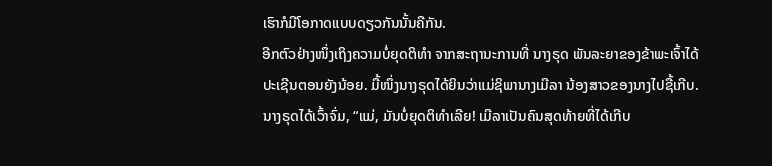ເຮົາກໍມີໂອກາດແບບດຽວກັນນັ້ນຄືກັນ.
ອີກຕົວຢ່າງໜຶ່ງເຖິງຄວາມບໍ່ຍຸດຕິທຳ ຈາກສະຖານະການທີ່ ນາງຣຸດ ພັນລະຍາຂອງຂ້າພະເຈົ້າໄດ້ປະເຊີນຕອນຍັງນ້ອຍ. ມື້ໜຶ່ງນາງຣຸດໄດ້ຍິນວ່າແມ່ຊິພານາງເມີລາ ນ້ອງສາວຂອງນາງໄປຊື້ເກີບ. ນາງຣຸດໄດ້ເວົ້າຈົ່ມ, “ແມ່, ມັນບໍ່ຍຸດຕິທຳເລີຍ! ເມີລາເປັນຄົນສຸດທ້າຍທີ່ໄດ້ເກີບ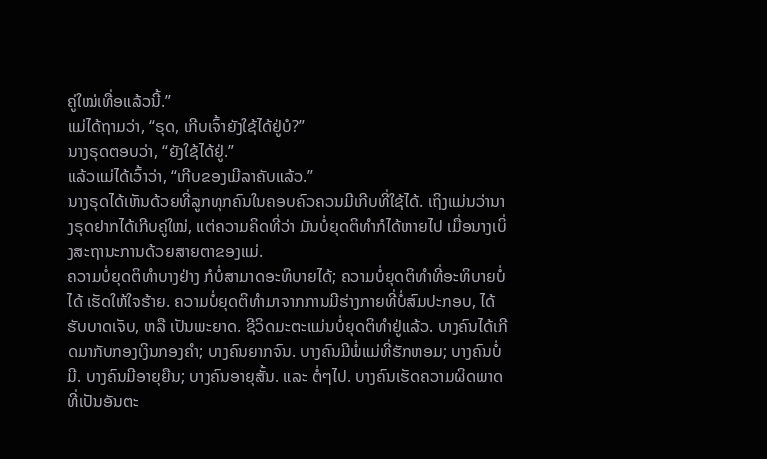ຄູ່ໃໝ່ເທື່ອແລ້ວນີ້.”
ແມ່ໄດ້ຖາມວ່າ, “ຣຸດ, ເກີບເຈົ້າຍັງໃຊ້ໄດ້ຢູ່ບໍ?”
ນາງຣຸດຕອບວ່າ, “ຍັງໃຊ້ໄດ້ຢູ່.”
ແລ້ວແມ່ໄດ້ເວົ້າວ່າ, “ເກີບຂອງເມີລາຄັບແລ້ວ.”
ນາງຣຸດໄດ້ເຫັນດ້ວຍທີ່ລູກທຸກຄົນໃນຄອບຄົວຄວນມີເກີບທີ່ໃຊ້ໄດ້. ເຖິງແມ່ນວ່ານາງຣຸດຢາກໄດ້ເກີບຄູ່ໃໝ່, ແຕ່ຄວາມຄິດທີ່ວ່າ ມັນບໍ່ຍຸດຕິທຳກໍໄດ້ຫາຍໄປ ເມື່ອນາງເບິ່ງສະຖານະການດ້ວຍສາຍຕາຂອງແມ່.
ຄວາມບໍ່ຍຸດຕິທຳບາງຢ່າງ ກໍບໍ່ສາມາດອະທິບາຍໄດ້; ຄວາມບໍ່ຍຸດຕິທຳທີ່ອະທິບາຍບໍ່ໄດ້ ເຮັດໃຫ້ໃຈຮ້າຍ. ຄວາມບໍ່ຍຸດຕິທຳມາຈາກການມີຮ່າງກາຍທີ່ບໍ່ສົມປະກອບ, ໄດ້ຮັບບາດເຈັບ, ຫລື ເປັນພະຍາດ. ຊີວິດມະຕະແມ່ນບໍ່ຍຸດຕິທຳຢູ່ແລ້ວ. ບາງຄົນໄດ້ເກີດມາກັບກອງເງິນກອງຄຳ; ບາງຄົນຍາກຈົນ. ບາງຄົນມີພໍ່ແມ່ທີ່ຮັກຫອມ; ບາງຄົນບໍ່ມີ. ບາງຄົນມີອາຍຸຍືນ; ບາງຄົນອາຍຸສັ້ນ. ແລະ ຕໍ່ໆໄປ. ບາງຄົນເຮັດຄວາມຜິດພາດທີ່ເປັນອັນຕະ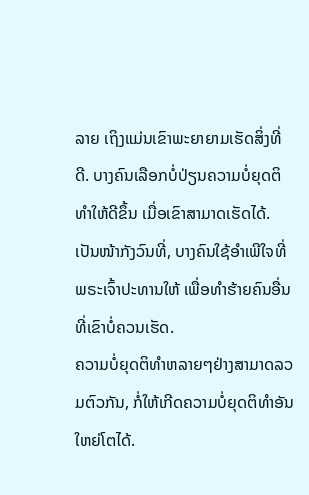ລາຍ ເຖິງແມ່ນເຂົາພະຍາຍາມເຮັດສິ່ງທີ່ດີ. ບາງຄົນເລືອກບໍ່ປ່ຽນຄວາມບໍ່ຍຸດຕິທຳໃຫ້ດີຂຶ້ນ ເມື່ອເຂົາສາມາດເຮັດໄດ້. ເປັນໜ້າກັງວົນທີ່, ບາງຄົນໃຊ້ອຳເພີໃຈທີ່ພຣະເຈົ້າປະທານໃຫ້ ເພື່ອທຳຮ້າຍຄົນອື່ນ ທີ່ເຂົາບໍ່ຄວນເຮັດ.
ຄວາມບໍ່ຍຸດຕິທຳຫລາຍໆຢ່າງສາມາດລວມຕົວກັນ, ກໍ່ໃຫ້ເກີດຄວາມບໍ່ຍຸດຕິທຳອັນໃຫຍ່ໂຕໄດ້.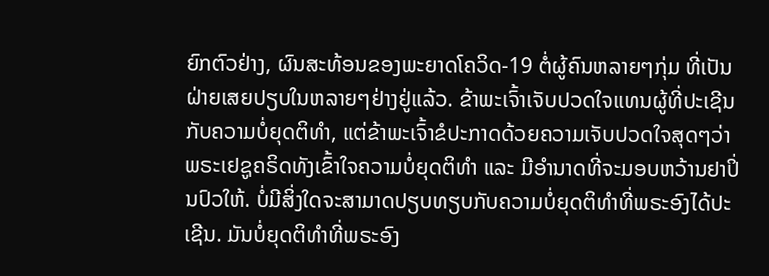ຍົກຕົວຢ່າງ, ຜົນສະທ້ອນຂອງພະຍາດໂຄວິດ-19 ຕໍ່ຜູ້ຄົນຫລາຍໆກຸ່ມ ທີ່ເປັນຝ່າຍເສຍປຽບໃນຫລາຍໆຢ່າງຢູ່ແລ້ວ. ຂ້າພະເຈົ້າເຈັບປວດໃຈແທນຜູ້ທີ່ປະເຊີນກັບຄວາມບໍ່ຍຸດຕິທຳ, ແຕ່ຂ້າພະເຈົ້າຂໍປະກາດດ້ວຍຄວາມເຈັບປວດໃຈສຸດໆວ່າ ພຣະເຢຊູຄຣິດທັງເຂົ້າໃຈຄວາມບໍ່ຍຸດຕິທຳ ແລະ ມີອຳນາດທີ່ຈະມອບຫວ້ານຢາປິ່ນປົວໃຫ້. ບໍ່ມີສິ່ງໃດຈະສາມາດປຽບທຽບກັບຄວາມບໍ່ຍຸດຕິທຳທີ່ພຣະອົງໄດ້ປະເຊີນ. ມັນບໍ່ຍຸດຕິທຳທີ່ພຣະອົງ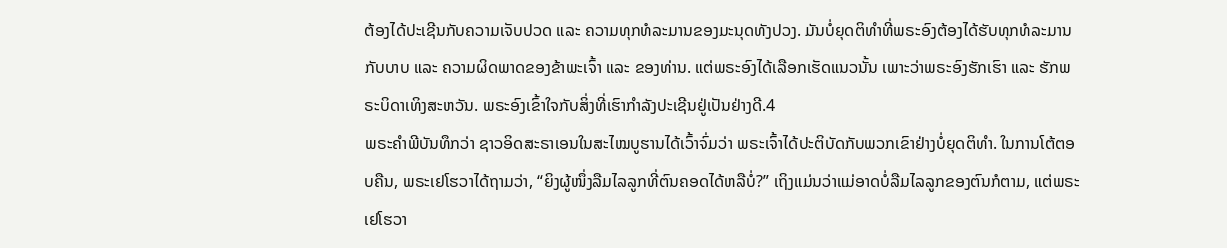ຕ້ອງໄດ້ປະເຊີນກັບຄວາມເຈັບປວດ ແລະ ຄວາມທຸກທໍລະມານຂອງມະນຸດທັງປວງ. ມັນບໍ່ຍຸດຕິທຳທີ່ພຣະອົງຕ້ອງໄດ້ຮັບທຸກທໍລະມານກັບບາບ ແລະ ຄວາມຜິດພາດຂອງຂ້າພະເຈົ້າ ແລະ ຂອງທ່ານ. ແຕ່ພຣະອົງໄດ້ເລືອກເຮັດແນວນັ້ນ ເພາະວ່າພຣະອົງຮັກເຮົາ ແລະ ຮັກພຣະບິດາເທິງສະຫວັນ. ພຣະອົງເຂົ້າໃຈກັບສິ່ງທີ່ເຮົາກຳລັງປະເຊີນຢູ່ເປັນຢ່າງດີ.4
ພຣະຄຳພີບັນທຶກວ່າ ຊາວອິດສະຣາເອນໃນສະໄໝບູຮານໄດ້ເວົ້າຈົ່ມວ່າ ພຣະເຈົ້າໄດ້ປະຕິບັດກັບພວກເຂົາຢ່າງບໍ່ຍຸດຕິທຳ. ໃນການໂຕ້ຕອບຄືນ, ພຣະເຢໂຮວາໄດ້ຖາມວ່າ, “ຍິງຜູ້ໜຶ່ງລືມໄລລູກທີ່ຕົນຄອດໄດ້ຫລືບໍ່?” ເຖິງແມ່ນວ່າແມ່ອາດບໍ່ລືມໄລລູກຂອງຕົນກໍຕາມ, ແຕ່ພຣະເຢໂຮວາ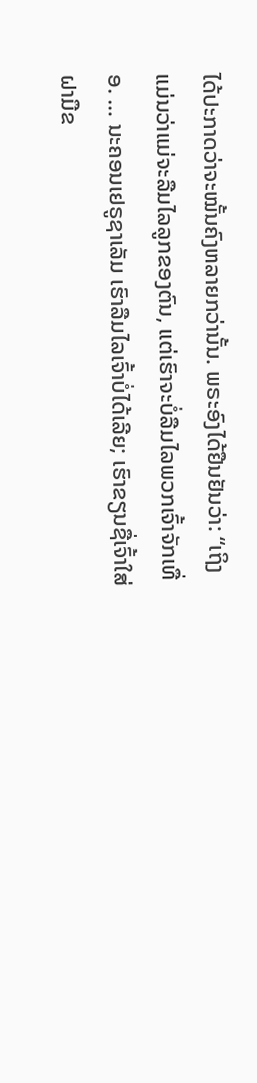ໄດ້ປະກາດວ່າຈະໝັ້ນຄົງຫລາຍກວ່ານັ້ນ. ພຣະອົງໄດ້ຢືນຢັນວ່າ: “ເຖິງແມ່ນວ່າແມ່ຈະລືມໄລລູກຂອງຕົນ, ແຕ່ເຮົາຈະບໍ່ລືມໄລພວກເຈົ້າຈັກເທື່ອ. … ນະຄອນເຢຣູຊາເລັມ ເຮົາລືມໄລເຈົ້າບໍ່ໄດ້ເລີຍ; ເຮົາຂຽນຊື່ເຈົ້າໃສ່ຝາມືຂ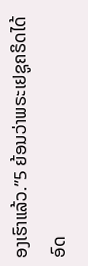ອງເຮົາແລ້ວ.”5 ຍ້ອນວ່າພຣະເຢຊູຄຣິດໄດ້ອົດ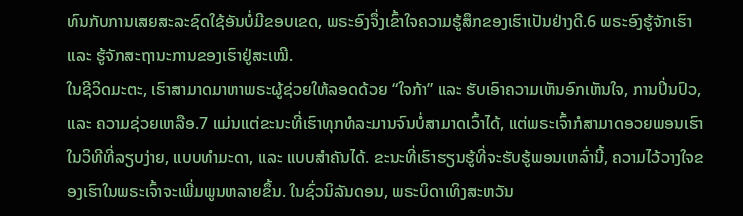ທົນກັບການເສຍສະລະຊົດໃຊ້ອັນບໍ່ມີຂອບເຂດ, ພຣະອົງຈຶ່ງເຂົ້າໃຈຄວາມຮູ້ສຶກຂອງເຮົາເປັນຢ່າງດີ.6 ພຣະອົງຮູ້ຈັກເຮົາ ແລະ ຮູ້ຈັກສະຖານະການຂອງເຮົາຢູ່ສະເໝີ.
ໃນຊີວິດມະຕະ, ເຮົາສາມາດມາຫາພຣະຜູ້ຊ່ວຍໃຫ້ລອດດ້ວຍ “ໃຈກ້າ” ແລະ ຮັບເອົາຄວາມເຫັນອົກເຫັນໃຈ, ການປິ່ນປົວ, ແລະ ຄວາມຊ່ວຍເຫລືອ.7 ແມ່ນແຕ່ຂະນະທີ່ເຮົາທຸກທໍລະມານຈົນບໍ່ສາມາດເວົ້າໄດ້, ແຕ່ພຣະເຈົ້າກໍສາມາດອວຍພອນເຮົາໃນວິທີທີ່ລຽບງ່າຍ, ແບບທຳມະດາ, ແລະ ແບບສຳຄັນໄດ້. ຂະນະທີ່ເຮົາຮຽນຮູ້ທີ່ຈະຮັບຮູ້ພອນເຫລົ່ານີ້, ຄວາມໄວ້ວາງໃຈຂອງເຮົາໃນພຣະເຈົ້າຈະເພີ່ມພູນຫລາຍຂຶ້ນ. ໃນຊົ່ວນິລັນດອນ, ພຣະບິດາເທິງສະຫວັນ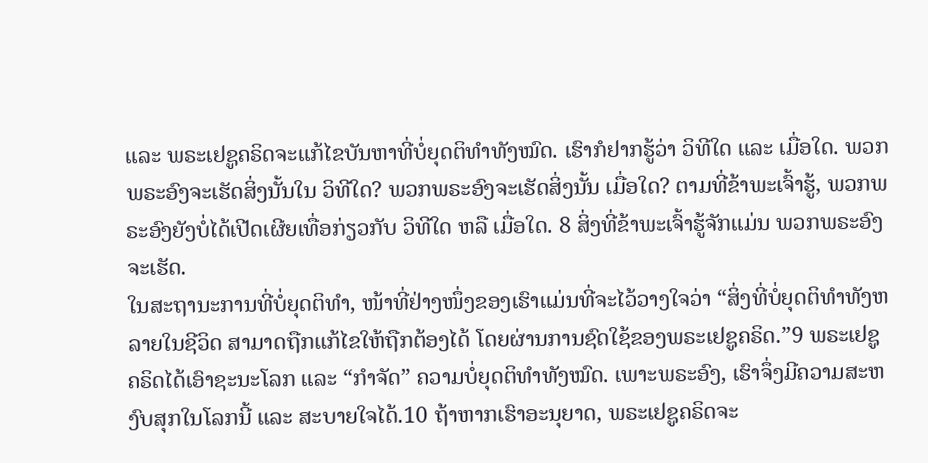ແລະ ພຣະເຢຊູຄຣິດຈະແກ້ໄຂບັນຫາທີ່ບໍ່ຍຸດຕິທຳທັງໝົດ. ເຮົາກໍຢາກຮູ້ວ່າ ວິທີໃດ ແລະ ເມື່ອໃດ. ພວກພຣະອົງຈະເຮັດສິ່ງນັ້ນໃນ ວິທີໃດ? ພວກພຣະອົງຈະເຮັດສິ່ງນັ້ນ ເມື່ອໃດ? ຕາມທີ່ຂ້າພະເຈົ້າຮູ້, ພວກພຣະອົງຍັງບໍ່ໄດ້ເປີດເຜີຍເທື່ອກ່ຽວກັບ ວິທີໃດ ຫລື ເມື່ອໃດ. 8 ສິ່ງທີ່ຂ້າພະເຈົ້າຮູ້ຈັກແມ່ນ ພວກພຣະອົງ ຈະເຮັດ.
ໃນສະຖານະການທີ່ບໍ່ຍຸດຕິທຳ, ໜ້າທີ່ຢ່າງໜຶ່ງຂອງເຮົາແມ່ນທີ່ຈະໄວ້ວາງໃຈວ່າ “ສິ່ງທີ່ບໍ່ຍຸດຕິທຳທັງຫລາຍໃນຊີວິດ ສາມາດຖືກແກ້ໄຂໃຫ້ຖືກຕ້ອງໄດ້ ໂດຍຜ່ານການຊົດໃຊ້ຂອງພຣະເຢຊູຄຣິດ.”9 ພຣະເຢຊູຄຣິດໄດ້ເອົາຊະນະໂລກ ແລະ “ກຳຈັດ” ຄວາມບໍ່ຍຸດຕິທຳທັງໝົດ. ເພາະພຣະອົງ, ເຮົາຈຶ່ງມີຄວາມສະຫງົບສຸກໃນໂລກນີ້ ແລະ ສະບາຍໃຈໄດ້.10 ຖ້າຫາກເຮົາອະນຸຍາດ, ພຣະເຢຊູຄຣິດຈະ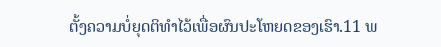ຕັ້ງຄວາມບໍ່ຍຸດຕິທຳໄວ້ເພື່ອຜົນປະໂຫຍດຂອງເຮົາ.11 ພ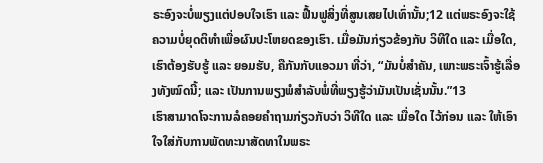ຣະອົງຈະບໍ່ພຽງແຕ່ປອບໃຈເຮົາ ແລະ ຟື້ນຟູສິ່ງທີ່ສູນເສຍໄປເທົ່ານັ້ນ;12 ແຕ່ພຣະອົງຈະໃຊ້ຄວາມບໍ່ຍຸດຕິທຳເພື່ອຜົນປະໂຫຍດຂອງເຮົາ. ເມື່ອມັນກ່ຽວຂ້ອງກັບ ວິທີໃດ ແລະ ເມື່ອໃດ, ເຮົາຕ້ອງຮັບຮູ້ ແລະ ຍອມຮັບ, ຄືກັນກັບແອວມາ ທີ່ວ່າ, “ມັນບໍ່ສຳຄັນ, ເພາະພຣະເຈົ້າຮູ້ເລື່ອງທັງໝົດນີ້; ແລະ ເປັນການພຽງພໍສຳລັບພໍ່ທີ່ພຽງຮູ້ວ່າມັນເປັນເຊັ່ນນັ້ນ.”13
ເຮົາສາມາດໂຈະການລໍຄອຍຄຳຖາມກ່ຽວກັບວ່າ ວິທີໃດ ແລະ ເມື່ອໃດ ໄວ້ກ່ອນ ແລະ ໃຫ້ເອົາໃຈໃສ່ກັບການພັດທະນາສັດທາໃນພຣະ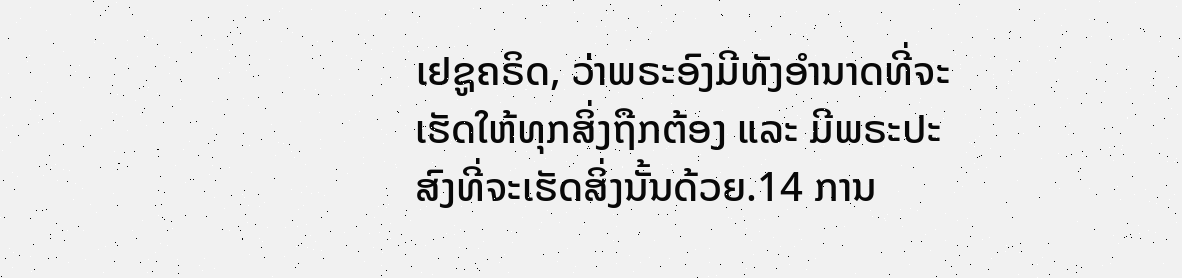ເຢຊູຄຣິດ, ວ່າພຣະອົງມີທັງອຳນາດທີ່ຈະເຮັດໃຫ້ທຸກສິ່ງຖືກຕ້ອງ ແລະ ມີພຣະປະສົງທີ່ຈະເຮັດສິ່ງນັ້ນດ້ວຍ.14 ການ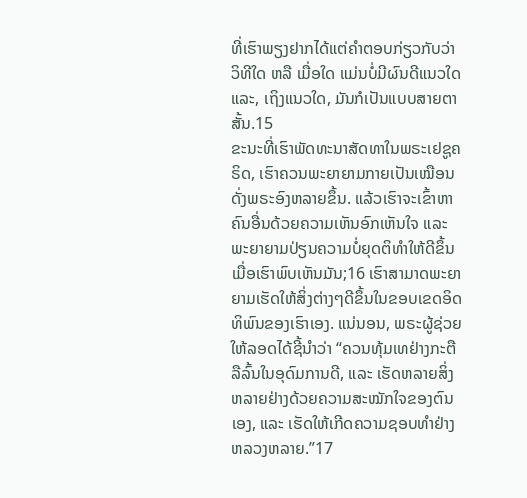ທີ່ເຮົາພຽງຢາກໄດ້ແຕ່ຄຳຕອບກ່ຽວກັບວ່າ ວິທີໃດ ຫລື ເມື່ອໃດ ແມ່ນບໍ່ມີຜົນດີແນວໃດ ແລະ, ເຖິງແນວໃດ, ມັນກໍເປັນແບບສາຍຕາສັ້ນ.15
ຂະນະທີ່ເຮົາພັດທະນາສັດທາໃນພຣະເຢຊູຄຣິດ, ເຮົາຄວນພະຍາຍາມກາຍເປັນເໝືອນດັ່ງພຣະອົງຫລາຍຂຶ້ນ. ແລ້ວເຮົາຈະເຂົ້າຫາຄົນອື່ນດ້ວຍຄວາມເຫັນອົກເຫັນໃຈ ແລະ ພະຍາຍາມປ່ຽນຄວາມບໍ່ຍຸດຕິທຳໃຫ້ດີຂຶ້ນ ເມື່ອເຮົາພົບເຫັນມັນ;16 ເຮົາສາມາດພະຍາຍາມເຮັດໃຫ້ສິ່ງຕ່າງໆດີຂຶ້ນໃນຂອບເຂດອິດທິພົນຂອງເຮົາເອງ. ແນ່ນອນ, ພຣະຜູ້ຊ່ວຍໃຫ້ລອດໄດ້ຊີ້ນຳວ່າ “ຄວນທຸ້ມເທຢ່າງກະຕືລືລົ້ນໃນອຸດົມການດີ, ແລະ ເຮັດຫລາຍສິ່ງຫລາຍຢ່າງດ້ວຍຄວາມສະໝັກໃຈຂອງຕົນເອງ, ແລະ ເຮັດໃຫ້ເກີດຄວາມຊອບທຳຢ່າງຫລວງຫລາຍ.”17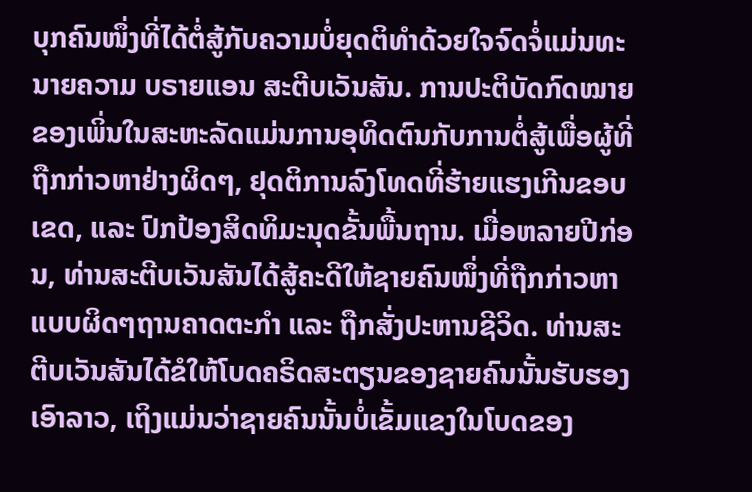ບຸກຄົນໜຶ່ງທີ່ໄດ້ຕໍ່ສູ້ກັບຄວາມບໍ່ຍຸດຕິທຳດ້ວຍໃຈຈົດຈໍ່ແມ່ນທະນາຍຄວາມ ບຣາຍແອນ ສະຕີບເວັນສັນ. ການປະຕິບັດກົດໝາຍຂອງເພິ່ນໃນສະຫະລັດແມ່ນການອຸທິດຕົນກັບການຕໍ່ສູ້ເພື່ອຜູ້ທີ່ຖືກກ່າວຫາຢ່າງຜິດໆ, ຢຸດຕິການລົງໂທດທີ່ຮ້າຍແຮງເກີນຂອບເຂດ, ແລະ ປົກປ້ອງສິດທິມະນຸດຂັ້ນພື້ນຖານ. ເມື່ອຫລາຍປີກ່ອນ, ທ່ານສະຕີບເວັນສັນໄດ້ສູ້ຄະດີໃຫ້ຊາຍຄົນໜຶ່ງທີ່ຖືກກ່າວຫາແບບຜິດໆຖານຄາດຕະກຳ ແລະ ຖືກສັ່ງປະຫານຊີວິດ. ທ່ານສະຕີບເວັນສັນໄດ້ຂໍໃຫ້ໂບດຄຣິດສະຕຽນຂອງຊາຍຄົນນັ້ນຮັບຮອງເອົາລາວ, ເຖິງແມ່ນວ່າຊາຍຄົນນັ້ນບໍ່ເຂັ້ມແຂງໃນໂບດຂອງ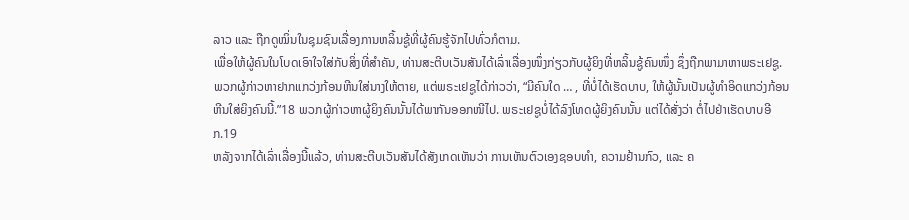ລາວ ແລະ ຖືກດູໝິ່ນໃນຊຸມຊົນເລື່ອງການຫລິ້ນຊູ້ທີ່ຜູ້ຄົນຮູ້ຈັກໄປທົ່ວກໍຕາມ.
ເພື່ອໃຫ້ຜູ້ຄົນໃນໂບດເອົາໃຈໃສ່ກັບສິ່ງທີ່ສຳຄັນ, ທ່ານສະຕີບເວັນສັນໄດ້ເລົ່າເລື່ອງໜຶ່ງກ່ຽວກັບຜູ້ຍິງທີ່ຫລິ້ນຊູ້ຄົນໜຶ່ງ ຊຶ່ງຖືກພາມາຫາພຣະເຢຊູ. ພວກຜູ້ກ່າວຫາຢາກແກວ່ງກ້ອນຫີນໃສ່ນາງໃຫ້ຕາຍ, ແຕ່ພຣະເຢຊູໄດ້ກ່າວວ່າ, “ມີຄົນໃດ … , ທີ່ບໍ່ໄດ້ເຮັດບາບ, ໃຫ້ຜູ້ນັ້ນເປັນຜູ້ທຳອິດແກວ່ງກ້ອນຫີນໃສ່ຍິງຄົນນີ້.”18 ພວກຜູ້ກ່າວຫາຜູ້ຍິງຄົນນັ້ນໄດ້ພາກັນອອກໜີໄປ. ພຣະເຢຊູບໍ່ໄດ້ລົງໂທດຜູ້ຍິງຄົນນັ້ນ ແຕ່ໄດ້ສັ່ງວ່າ ຕໍ່ໄປຢ່າເຮັດບາບອີກ.19
ຫລັງຈາກໄດ້ເລົ່າເລື່ອງນີ້ແລ້ວ, ທ່ານສະຕີບເວັນສັນໄດ້ສັງເກດເຫັນວ່າ ການເຫັນຕົວເອງຊອບທຳ, ຄວາມຢ້ານກົວ, ແລະ ຄ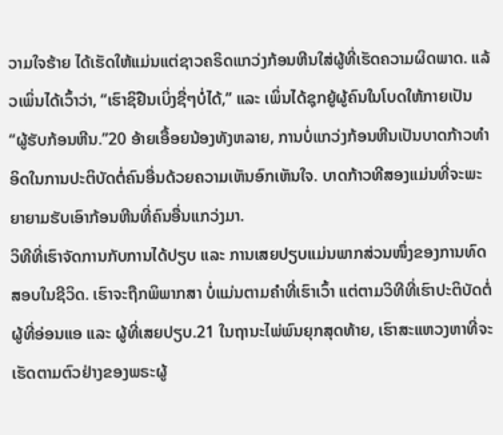ວາມໃຈຮ້າຍ ໄດ້ເຮັດໃຫ້ແມ່ນແຕ່ຊາວຄຣິດແກວ່ງກ້ອນຫີນໃສ່ຜູ້ທີ່ເຮັດຄວາມຜິດພາດ. ແລ້ວເພິ່ນໄດ້ເວົ້າວ່າ, “ເຮົາຊິຢືນເບິ່ງຊື່ໆບໍ່ໄດ້,” ແລະ ເພິ່ນໄດ້ຊຸກຍູ້ຜູ້ຄົນໃນໂບດໃຫ້ກາຍເປັນ “ຜູ້ຮັບກ້ອນຫີນ.”20 ອ້າຍເອື້ອຍນ້ອງທັງຫລາຍ, ການບໍ່ແກວ່ງກ້ອນຫີນເປັນບາດກ້າວທຳອິດໃນການປະຕິບັດຕໍ່ຄົນອື່ນດ້ວຍຄວາມເຫັນອົກເຫັນໃຈ. ບາດກ້າວທີສອງແມ່ນທີ່ຈະພະຍາຍາມຮັບເອົາກ້ອນຫີນທີ່ຄົນອື່ນແກວ່ງມາ.
ວິທີທີ່ເຮົາຈັດການກັບການໄດ້ປຽບ ແລະ ການເສຍປຽບແມ່ນພາກສ່ວນໜຶ່ງຂອງການທົດສອບໃນຊີວິດ. ເຮົາຈະຖືກພິພາກສາ ບໍ່ແມ່ນຕາມຄຳທີ່ເຮົາເວົ້າ ແຕ່ຕາມວິທີທີ່ເຮົາປະຕິບັດຕໍ່ຜູ້ທີ່ອ່ອນແອ ແລະ ຜູ້ທີ່ເສຍປຽບ.21 ໃນຖານະໄພ່ພົນຍຸກສຸດທ້າຍ, ເຮົາສະແຫວງຫາທີ່ຈະເຮັດຕາມຕົວຢ່າງຂອງພຣະຜູ້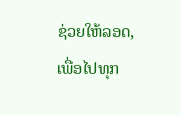ຊ່ວຍໃຫ້ລອດ, ເພື່ອໄປທຸກ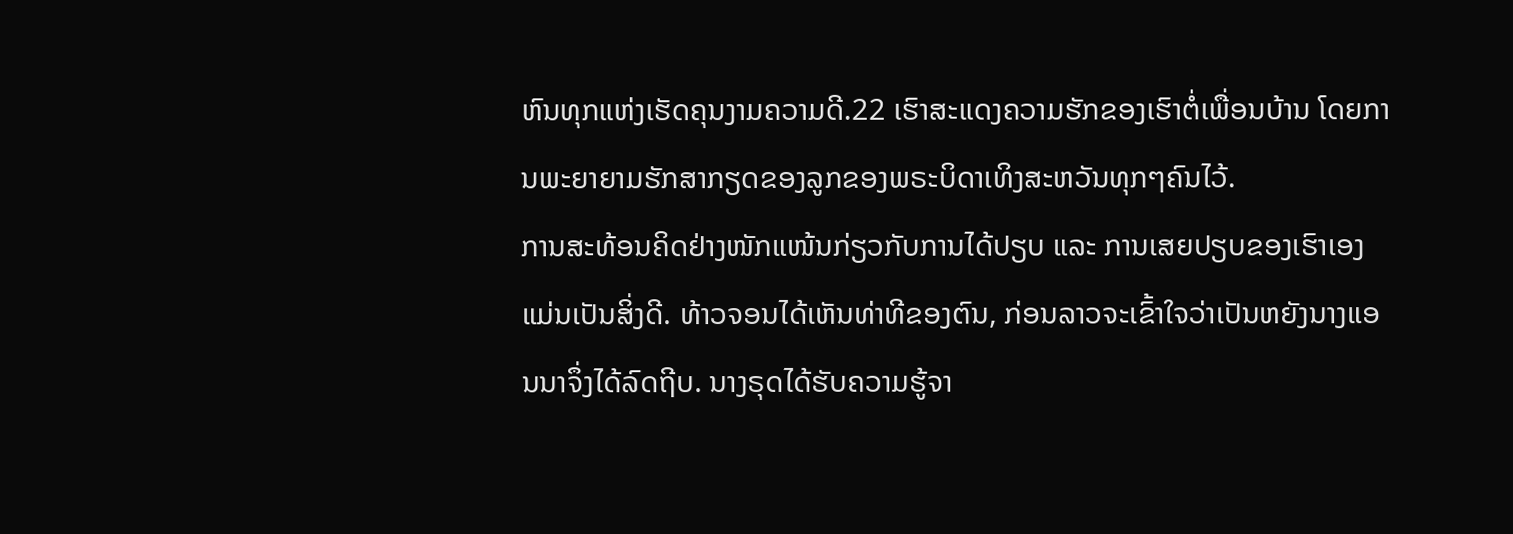ຫົນທຸກແຫ່ງເຮັດຄຸນງາມຄວາມດີ.22 ເຮົາສະແດງຄວາມຮັກຂອງເຮົາຕໍ່ເພື່ອນບ້ານ ໂດຍການພະຍາຍາມຮັກສາກຽດຂອງລູກຂອງພຣະບິດາເທິງສະຫວັນທຸກໆຄົນໄວ້.
ການສະທ້ອນຄິດຢ່າງໜັກແໜ້ນກ່ຽວກັບການໄດ້ປຽບ ແລະ ການເສຍປຽບຂອງເຮົາເອງ ແມ່ນເປັນສິ່ງດີ. ທ້າວຈອນໄດ້ເຫັນທ່າທີຂອງຕົນ, ກ່ອນລາວຈະເຂົ້າໃຈວ່າເປັນຫຍັງນາງແອນນາຈຶ່ງໄດ້ລົດຖີບ. ນາງຣຸດໄດ້ຮັບຄວາມຮູ້ຈາ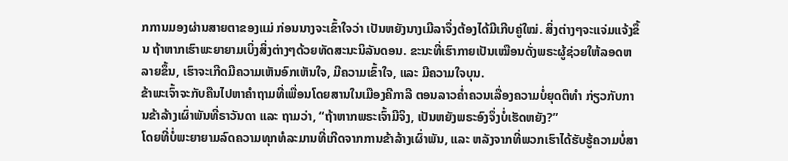ກການມອງຜ່ານສາຍຕາຂອງແມ່ ກ່ອນນາງຈະເຂົ້າໃຈວ່າ ເປັນຫຍັງນາງເມີລາຈຶ່ງຕ້ອງໄດ້ມີເກີບຄູ່ໃໝ່. ສິ່ງຕ່າງໆຈະແຈ່ມແຈ້ງຂຶ້ນ ຖ້າຫາກເຮົາພະຍາຍາມເບິ່ງສິ່ງຕ່າງໆດ້ວຍທັດສະນະນິລັນດອນ. ຂະນະທີ່ເຮົາກາຍເປັນເໝືອນດັ່ງພຣະຜູ້ຊ່ວຍໃຫ້ລອດຫລາຍຂຶ້ນ, ເຮົາຈະເກີດມີຄວາມເຫັນອົກເຫັນໃຈ, ມີຄວາມເຂົ້າໃຈ, ແລະ ມີຄວາມໃຈບຸນ.
ຂ້າພະເຈົ້າຈະກັບຄືນໄປຫາຄຳຖາມທີ່ເພື່ອນໂດຍສານໃນເມືອງຄີກາລີ ຕອນລາວຄ່ຳຄວນເລື່ອງຄວາມບໍ່ຍຸດຕິທຳ ກ່ຽວກັບການຂ້າລ້າງເຜົ່າພັນທີ່ຣາວັນດາ ແລະ ຖາມວ່າ, “ຖ້າຫາກພຣະເຈົ້າມີຈິງ, ເປັນຫຍັງພຣະອົງຈຶ່ງບໍ່ເຮັດຫຍັງ?”
ໂດຍທີ່ບໍ່ພະຍາຍາມລົດຄວາມທຸກທໍລະມານທີ່ເກີດຈາກການຂ້າລ້າງເຜົ່າພັນ, ແລະ ຫລັງຈາກທີ່ພວກເຮົາໄດ້ຮັບຮູ້ຄວາມບໍ່ສາ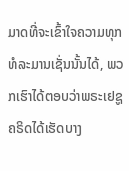ມາດທີ່ຈະເຂົ້າໃຈຄວາມທຸກທໍລະມານເຊັ່ນນັ້ນໄດ້, ພວກເຮົາໄດ້ຕອບວ່າພຣະເຢຊູຄຣິດໄດ້ເຮັດບາງ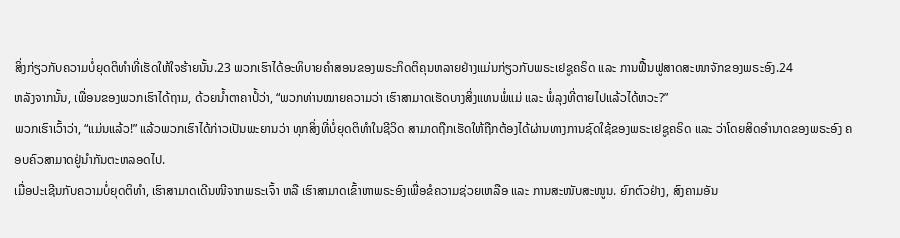ສິ່ງກ່ຽວກັບຄວາມບໍ່ຍຸດຕິທຳທີ່ເຮັດໃຫ້ໃຈຮ້າຍນັ້ນ.23 ພວກເຮົາໄດ້ອະທິບາຍຄຳສອນຂອງພຣະກິດຕິຄຸນຫລາຍຢ່າງແມ່ນກ່ຽວກັບພຣະເຢຊູຄຣິດ ແລະ ການຟື້ນຟູສາດສະໜາຈັກຂອງພຣະອົງ.24
ຫລັງຈາກນັ້ນ, ເພື່ອນຂອງພວກເຮົາໄດ້ຖາມ, ດ້ວຍນ້ຳຕາຄາປໍ້ວ່າ, “ພວກທ່ານໝາຍຄວາມວ່າ ເຮົາສາມາດເຮັດບາງສິ່ງແທນພໍ່ແມ່ ແລະ ພໍ່ລຸງທີ່ຕາຍໄປແລ້ວໄດ້ຫວະ?”
ພວກເຮົາເວົ້າວ່າ, “ແມ່ນແລ້ວ!” ແລ້ວພວກເຮົາໄດ້ກ່າວເປັນພະຍານວ່າ ທຸກສິ່ງທີ່ບໍ່ຍຸດຕິທຳໃນຊີວິດ ສາມາດຖືກເຮັດໃຫ້ຖືກຕ້ອງໄດ້ຜ່ານທາງການຊົດໃຊ້ຂອງພຣະເຢຊູຄຣິດ ແລະ ວ່າໂດຍສິດອຳນາດຂອງພຣະອົງ ຄອບຄົວສາມາດຢູ່ນຳກັນຕະຫລອດໄປ.
ເມື່ອປະເຊີນກັບຄວາມບໍ່ຍຸດຕິທຳ, ເຮົາສາມາດເດີນໜີຈາກພຣະເຈົ້າ ຫລື ເຮົາສາມາດເຂົ້າຫາພຣະອົງເພື່ອຂໍຄວາມຊ່ວຍເຫລືອ ແລະ ການສະໜັບສະໜູນ. ຍົກຕົວຢ່າງ, ສົງຄາມອັນ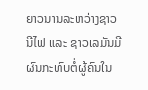ຍາວນານລະຫວ່າງຊາວນີໄຟ ແລະ ຊາວເລມັນມີຜົນກະທົບຕໍ່ຜູ້ຄົນໃນ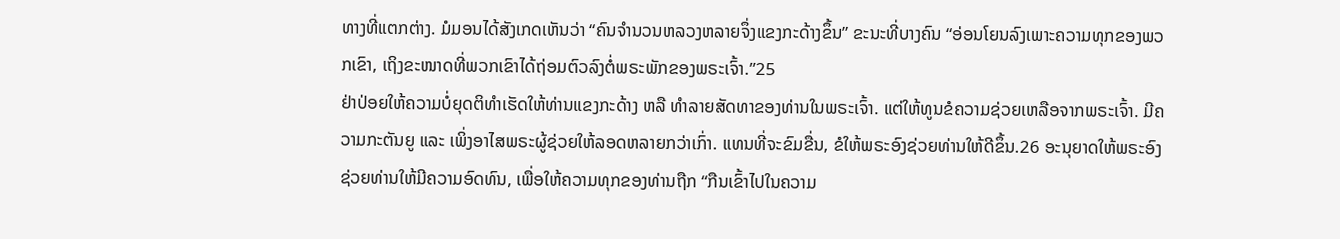ທາງທີ່ແຕກຕ່າງ. ມໍມອນໄດ້ສັງເກດເຫັນວ່າ “ຄົນຈຳນວນຫລວງຫລາຍຈຶ່ງແຂງກະດ້າງຂຶ້ນ” ຂະນະທີ່ບາງຄົນ “ອ່ອນໂຍນລົງເພາະຄວາມທຸກຂອງພວກເຂົາ, ເຖິງຂະໜາດທີ່ພວກເຂົາໄດ້ຖ່ອມຕົວລົງຕໍ່ພຣະພັກຂອງພຣະເຈົ້າ.”25
ຢ່າປ່ອຍໃຫ້ຄວາມບໍ່ຍຸດຕິທຳເຮັດໃຫ້ທ່ານແຂງກະດ້າງ ຫລື ທຳລາຍສັດທາຂອງທ່ານໃນພຣະເຈົ້າ. ແຕ່ໃຫ້ທູນຂໍຄວາມຊ່ວຍເຫລືອຈາກພຣະເຈົ້າ. ມີຄວາມກະຕັນຍູ ແລະ ເພິ່ງອາໄສພຣະຜູ້ຊ່ວຍໃຫ້ລອດຫລາຍກວ່າເກົ່າ. ແທນທີ່ຈະຂົມຂື່ນ, ຂໍໃຫ້ພຣະອົງຊ່ວຍທ່ານໃຫ້ດີຂຶ້ນ.26 ອະນຸຍາດໃຫ້ພຣະອົງຊ່ວຍທ່ານໃຫ້ມີຄວາມອົດທົນ, ເພື່ອໃຫ້ຄວາມທຸກຂອງທ່ານຖືກ “ກືນເຂົ້າໄປໃນຄວາມ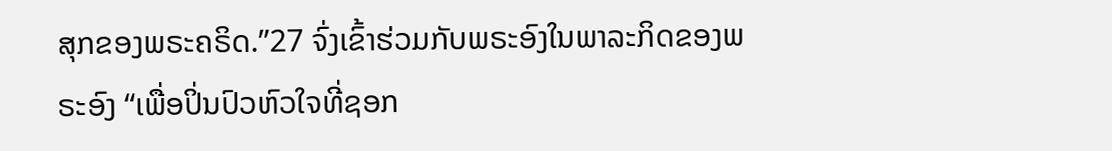ສຸກຂອງພຣະຄຣິດ.”27 ຈົ່ງເຂົ້າຮ່ວມກັບພຣະອົງໃນພາລະກິດຂອງພຣະອົງ “ເພື່ອປິ່ນປົວຫົວໃຈທີ່ຊອກ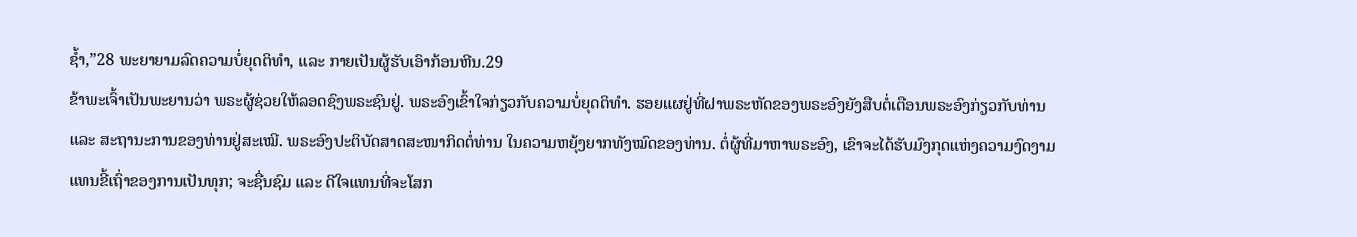ຊ້ຳ,”28 ພະຍາຍາມລົດຄວາມບໍ່ຍຸດຕິທຳ, ແລະ ກາຍເປັນຜູ້ຮັບເອົາກ້ອນຫີນ.29
ຂ້າພະເຈົ້າເປັນພະຍານວ່າ ພຣະຜູ້ຊ່ວຍໃຫ້ລອດຊົງພຣະຊົນຢູ່. ພຣະອົງເຂົ້າໃຈກ່ຽວກັບຄວາມບໍ່ຍຸດຕິທຳ. ຮອຍແຜຢູ່ທີ່ຝາພຣະຫັດຂອງພຣະອົງຍັງສືບຕໍ່ເຕືອນພຣະອົງກ່ຽວກັບທ່ານ ແລະ ສະຖານະການຂອງທ່ານຢູ່ສະເໝີ. ພຣະອົງປະຕິບັດສາດສະໜາກິດຕໍ່ທ່ານ ໃນຄວາມຫຍຸ້ງຍາກທັງໝົດຂອງທ່ານ. ຕໍ່ຜູ້ທີ່ມາຫາພຣະອົງ, ເຂົາຈະໄດ້ຮັບມົງກຸດແຫ່ງຄວາມງົດງາມແທນຂີ້ເຖົ່າຂອງການເປັນທຸກ; ຈະຊື່ນຊົມ ແລະ ດີໃຈແທນທີ່ຈະໂສກ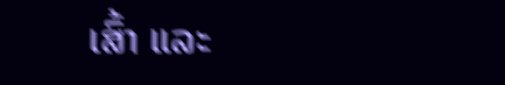ເສົ້າ ແລະ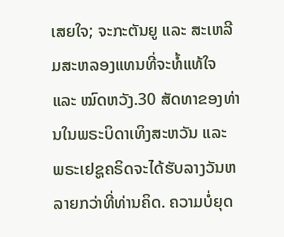ເສຍໃຈ; ຈະກະຕັນຍູ ແລະ ສະເຫລີມສະຫລອງແທນທີ່ຈະທໍ້ແທ້ໃຈ ແລະ ໝົດຫວັງ.30 ສັດທາຂອງທ່ານໃນພຣະບິດາເທິງສະຫວັນ ແລະ ພຣະເຢຊູຄຣິດຈະໄດ້ຮັບລາງວັນຫລາຍກວ່າທີ່ທ່ານຄິດ. ຄວາມບໍ່ຍຸດ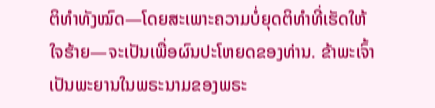ຕິທຳທັງໝົດ—ໂດຍສະເພາະຄວາມບໍ່ຍຸດຕິທຳທີ່ເຮັດໃຫ້ໃຈຮ້າຍ—ຈະເປັນເພື່ອຜົນປະໂຫຍດຂອງທ່ານ. ຂ້າພະເຈົ້າເປັນພະຍານໃນພຣະນາມຂອງພຣະ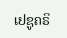ເຢຊູຄຣິ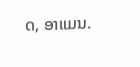ດ, ອາແມນ.